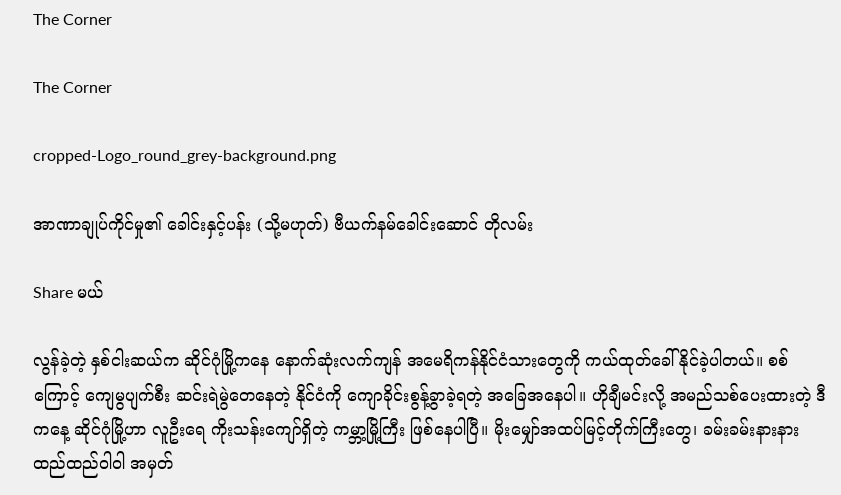The Corner

The Corner

cropped-Logo_round_grey-background.png

အာဏာချုပ်ကိုင်မှု၏ ခေါင်းနှင့်ပန်း (သို့မဟုတ်) ဗီယက်နမ်ခေါင်းဆောင် တိုလမ်း

Share မယ်

လွန်ခဲ့တဲ့ နှစ်ငါးဆယ်က ဆိုင်ဂုံမြို့ကနေ နောက်ဆုံးလက်ကျန် အမေရိကန်နိုင်ငံသားတွေကို ကယ်ထုတ်ခေါ်နိုင်ခဲ့ပါတယ်။ စစ်ကြောင့် ကျေမွပျက်စီး ဆင်းရဲမွဲတေနေတဲ့ နိုင်ငံကို ကျောခိုင်းစွန့်ခွာခဲ့ရတဲ့ အခြေအနေပါ။ ဟိုချီမင်းလို့ အမည်သစ်ပေးထားတဲ့ ဒီကနေ့ ဆိုင်ဂုံမြို့ဟာ လူဦးရေ ကိုးသန်းကျော်ရှိတဲ့ ကမ္ဘာ့မြို့ကြီး ဖြစ်နေပါပြီ။ မိုးမျှော်အထပ်မြင့်တိုက်ကြီးတွေ၊ ခမ်းခမ်းနားနား ထည်ထည်ဝါဝါ အမှတ်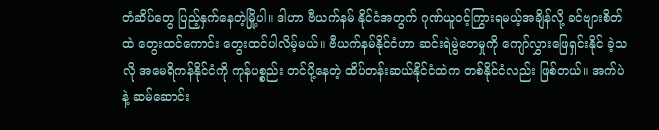တံဆိပ်တွေ ပြည့်နှက်နေတဲ့မြို့ပါ။ ဒါဟာ ဗီယက်နမ် နိုင်ငံအတွက် ဂုဏ်ယူဝင့်ကြွားရမယ့်အချိန်လို့ ခင်ဗျားစိတ်ထဲ တွေးထင်ကောင်း တွေးထင်ပါလိမ့်မယ်။ ဗီယက်နမ်နိုင်ငံဟာ ဆင်းရဲမွဲတေမှုကို ကျော်လွှားဖြေရှင်းနိုင် ခဲ့သလို အမေရိကန်နိုင်ငံကို ကုန်ပစ္စည်း တင်ပို့နေတဲ့ ထိပ်တန်းဆယ်နိုင်ငံထဲက တစ်နိုင်ငံလည်း ဖြစ်တယ်။ အက်ပဲနဲ့ ဆမ်ဆောင်း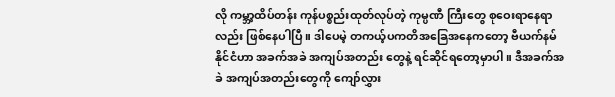လို ကမ္ဘာ့ထိပ်တန်း ကုန်ပစ္စည်းထုတ်လုပ်တဲ့ ကုမ္ပဏီ ကြီးတွေ စုဝေးရာနေရာလည်း ဖြစ်နေပါပြီ။ ဒါပေမဲ့ တကယ့်ပကတိအခြေအနေကတော့ ဗီယက်နမ်နိုင်ငံဟာ အခက်အခဲ အကျပ်အတည်း တွေနဲ့ ရင်ဆိုင်ရတော့မှာပါ။ ဒီအခက်အခဲ အကျပ်အတည်းတွေကို ကျော်လွှား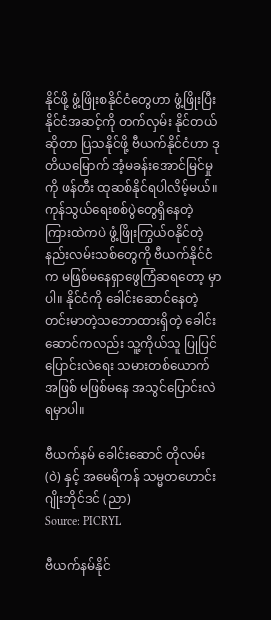နိုင်ဖို့ ဖွံ့ဖြိုးစနိုင်ငံတွေဟာ ဖွံ့ဖြိုးပြီးနိုင်ငံအဆင့်ကို တက်လှမ်း နိုင်တယ် ဆိုတာ ပြသနိုင်ဖို့ ဗီယက်နိုင်ငံဟာ ဒုတိယမြောက် အံ့မခန်းအောင်မြင်မှုကို ဖန်တီး ထုဆစ်နိုင်ရပါလိမ့်မယ်။ ကုန်သွယ်ရေးစစ်ပွဲတွေရှိနေတဲ့ ကြားထဲကပဲ ဖွံ့ဖြိုးကြွယ်ဝနိုင်တဲ့ နည်းလမ်းသစ်တွေကို ဗီယက်နိုင်ငံက မဖြစ်မနေရှာဖွေကြံဆရတော့ မှာပါ။ နိုင်ငံကို ခေါင်းဆောင်နေတဲ့ တင်းမာတဲ့သဘောထားရှိတဲ့ ခေါင်းဆောင်ကလည်း သူ့ကိုယ်သူ ပြုပြင် ပြောင်းလဲရေး သမားတစ်ယောက်အဖြစ် မဖြစ်မနေ အသွင်ပြောင်းလဲရမှာပါ။

ဗီယက်နမ် ခေါင်းဆောင် တိုလမ်း (ဝဲ) နှင့် အမေရိကန် သမ္မတဟောင်း ဂျိုးဘိုင်ဒင် (ညာ)
Source: PICRYL

ဗီယက်နမ်နိုင်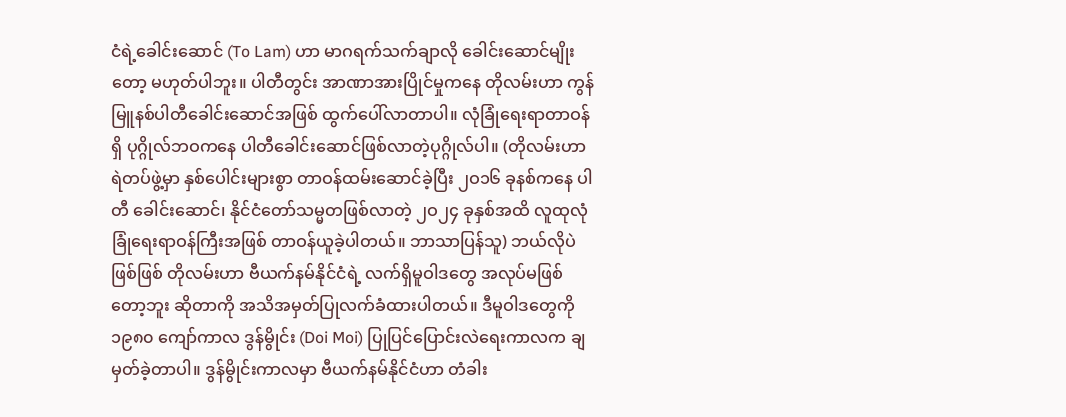ငံရဲ့ခေါင်းဆောင် (To Lam) ဟာ မာဂရက်သက်ချာလို ခေါင်းဆောင်မျိုးတော့ မဟုတ်ပါဘူး။ ပါတီတွင်း အာဏာအားပြိုင်မှုကနေ တိုလမ်းဟာ ကွန်မြူနစ်ပါတီခေါင်းဆောင်အဖြစ် ထွက်ပေါ်လာတာပါ။ လုံခြုံရေးရာတာဝန်ရှိ ပုဂ္ဂိုလ်ဘဝကနေ ပါတီခေါင်းဆောင်ဖြစ်လာတဲ့ပုဂ္ဂိုလ်ပါ။ (တိုလမ်းဟာ ရဲတပ်ဖွဲ့မှာ နှစ်ပေါင်းများစွာ တာဝန်ထမ်းဆောင်ခဲ့ပြီး ၂ဝ၁၆ ခုနစ်ကနေ ပါတီ ခေါင်းဆောင်၊ နိုင်ငံတော်သမ္မတဖြစ်လာတဲ့ ၂ဝ၂၄ ခုနှစ်အထိ လူထုလုံခြုံရေးရာဝန်ကြီးအဖြစ် တာဝန်ယူခဲ့ပါတယ်။ ဘာသာပြန်သူ) ဘယ်လိုပဲဖြစ်ဖြစ် တိုလမ်းဟာ ဗီယက်နမ်နိုင်ငံရဲ့ လက်ရှိမူဝါဒတွေ အလုပ်မဖြစ်တော့ဘူး ဆိုတာကို အသိအမှတ်ပြုလက်ခံထားပါတယ်။ ဒီမူဝါဒတွေကို ၁၉၈၀ ကျော်ကာလ ဒွန်မွိုင်း (Doi Moi) ပြုပြင်ပြောင်းလဲရေးကာလက ချမှတ်ခဲ့တာပါ။ ဒွန်မွိုင်းကာလမှာ ဗီယက်နမ်နိုင်ငံဟာ တံခါး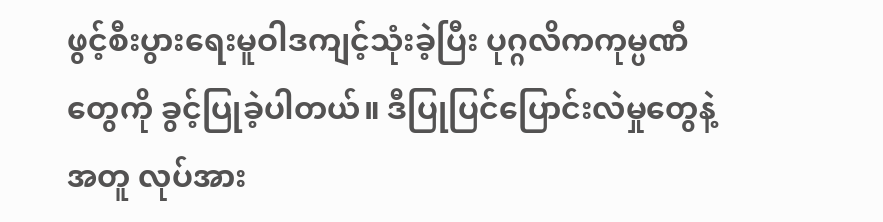ဖွင့်စီးပွားရေးမူဝါဒကျင့်သုံးခဲ့ပြီး ပုဂ္ဂလိကကုမ္ပဏီတွေကို ခွင့်ပြုခဲ့ပါတယ်။ ဒီပြုပြင်ပြောင်းလဲမှုတွေနဲ့အတူ လုပ်အား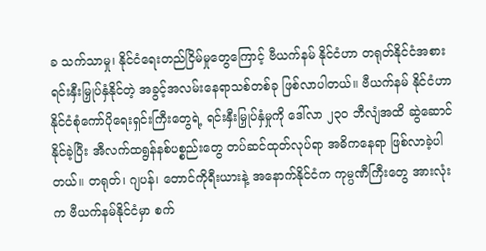ခ သက်သာမှု၊ နိုင်ငံရေးတည်ငြိမ်မှုတွေကြောင့် ဗီယက်နမ် နိုင်ငံဟာ တရုတ်နိုင်ငံအစား ရင်းနှီးမြှုပ်နှံနိုင်တဲ့ အခွင့်အလမ်းနေရာသစ်တစ်ခု ဖြစ်လာပါတယ်။ ဗီယက်နမ် နိုင်ငံဟာ နိုင်ငံစုံကော်ပိုရေးရှင်းကြီးတွေရဲ့ ရင်းနှီးမြှုပ်နှံမှုကို ဒေါ်လာ ၂၃၀ ဘီလျံအထိ ဆွဲဆောင်နိုင်ခဲ့ပြီး အီလက်ထရွန်နစ်ပစ္စည်းတွေ တပ်ဆင်ထုတ်လုပ်ရာ အဓိကနေရာ ဖြစ်လာခဲ့ပါတယ်။ တရုတ်၊ ဂျပန်၊ တောင်ကိုရီးယားနဲ့ အနောက်နိုင်ငံက ကုမ္ပဏီကြီးတွေ အားလုံးက ဗီယက်နမ်နိုင်ငံမှာ စက်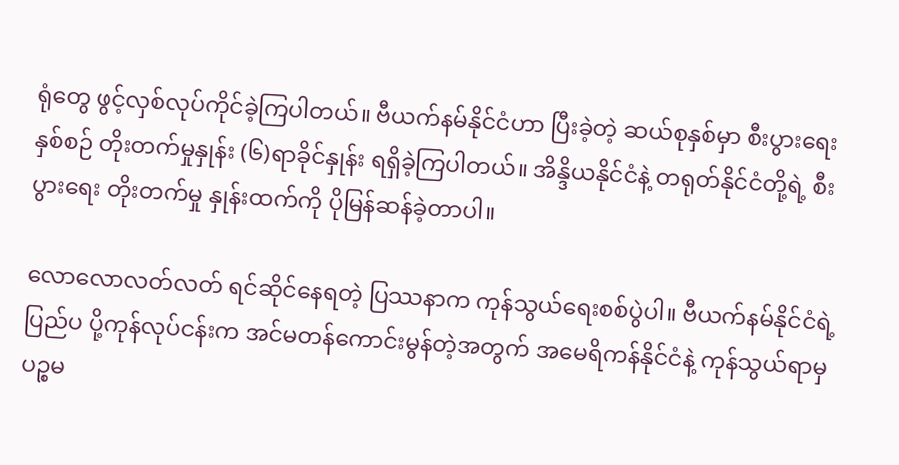ရုံတွေ ဖွင့်လှစ်လုပ်ကိုင်ခဲ့ကြပါတယ်။ ဗီယက်နမ်နိုင်ငံဟာ ပြီးခဲ့တဲ့ ဆယ်စုနှစ်မှာ စီးပွားရေး နှစ်စဉ် တိုးတက်မှုနှုန်း (၆)ရာခိုင်နှုန်း ရရှိခဲ့ကြပါတယ်။ အိန္ဒိယနိုင်ငံနဲ့ တရုတ်နိုင်ငံတို့ရဲ့ စီးပွားရေး တိုးတက်မှု နှုန်းထက်ကို ပိုမြန်ဆန်ခဲ့တာပါ။

လောလောလတ်လတ် ရင်ဆိုင်နေရတဲ့ ပြဿနာက ကုန်သွယ်ရေးစစ်ပွဲပါ။ ဗီယက်နမ်နိုင်ငံရဲ့ ပြည်ပ ပို့ကုန်လုပ်ငန်းက အင်မတန်ကောင်းမွန်တဲ့အတွက် အမေရိကန်နိုင်ငံနဲ့ ကုန်သွယ်ရာမှ ပဉ္စမ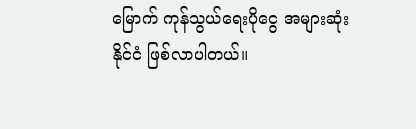မြောက် ကုန်သွယ်ရေးပိုငွေ အများဆုံးနိုင်ငံ ဖြစ်လာပါတယ်။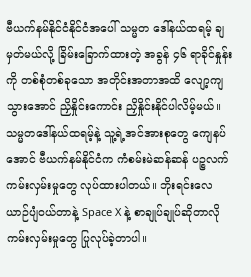ဗီယက်နမ်နိုင်ငံနိုင်ငံအပေါ် သမ္မတ ဒေါ်နယ်ထရမ့် ချမှတ်မယ်လို့ ခြိမ်းခြောက်ထားတဲ့ အခွန် ၄၆ ရာခိုင်နှုန်းကို တစ်စုံတစ်ခုသော အတိုင်းအတာအထိ လျော့ကျသွားအောင် ညှိနှိုင်းကောင်း ညှိနှိုင်းနိုင်ပါလိမ့်မယ်။ သမ္မတဒေါ်နယ်ထရမ့်နဲ့ သူ့ရဲ့အင်အားစုတွေ ကျေနပ် အောင် ဗီယက်နမ်နိုင်ငံက ကံစမ်းမဲဆန်ဆန် ပဉ္စလက်ကမ်းလှမ်းမှုတွေ လုပ်ထားပါတယ်။ ဘိုးရင်းလေယာဉ်ပျံဝယ်တာနဲ့ Space X နဲ့ စာချုပ်ချုပ်ဆိုတာလို ကမ်းလှမ်းမှုတွေ ပြုလုပ်ခဲ့တာပါ။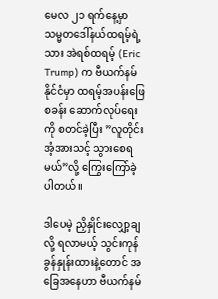မေလ ၂၁ ရက်နေ့မှာ သမ္မတဒေါ်နယ်ထရမ့်ရဲ့သား အဲရစ်ထရမ့် (Eric Trump) က ဗီယက်နမ်နိုင်ငံမှာ ထရမ့်အပန်းဖြေ စခန်း ဆောက်လုပ်ရေးကို စတင်ခဲ့ပြီး ”လူတိုင်း အံ့အားသင့် သွားစေရမယ်”လို့ ကြွေးကြော်ခဲ့ပါတယ်။

ဒါပေမဲ့ ညှိနှိုင်းလျှော့ချလို့ ရလာမယ့် သွင်းကုန်ခွန်နှုန်းထားနဲ့တောင် အခြေအနေဟာ ဗီယက်နမ်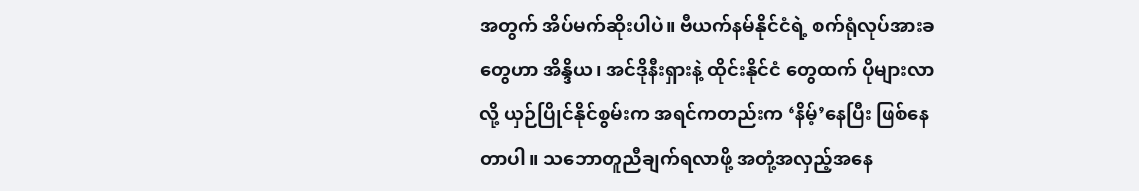အတွက် အိပ်မက်ဆိုးပါပဲ။ ဗီယက်နမ်နိုင်ငံရဲ့ စက်ရုံလုပ်အားခတွေဟာ အိန္ဒိယ၊ အင်ဒိုနီးရှားနဲ့ ထိုင်းနိုင်ငံ တွေထက် ပိုများလာလို့ ယှဉ်ပြိုင်နိုင်စွမ်းက အရင်ကတည်းက ‘နိမ့်’နေပြီး ဖြစ်နေတာပါ။ သဘောတူညီချက်ရလာဖို့ အတုံ့အလှည့်အနေ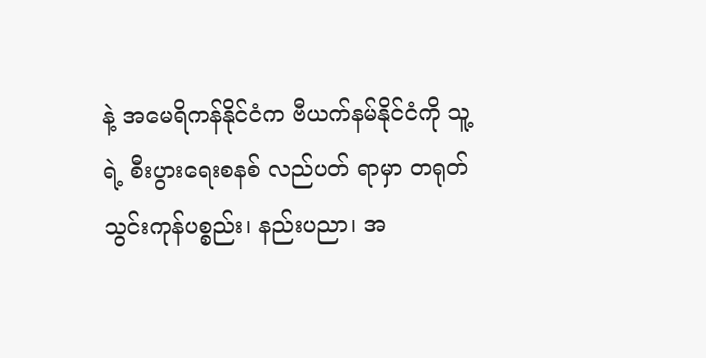နဲ့ အမေရိကန်နိုင်ငံက ဗီယက်နမ်နိုင်ငံကို သူ့ရဲ့ စီးပွားရေးစနစ် လည်ပတ် ရာမှာ တရုတ်သွင်းကုန်ပစ္စည်း၊ နည်းပညာ၊ အ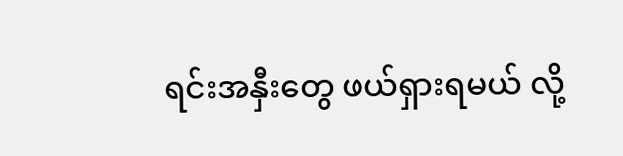ရင်းအနှီးတွေ ဖယ်ရှားရမယ် လို့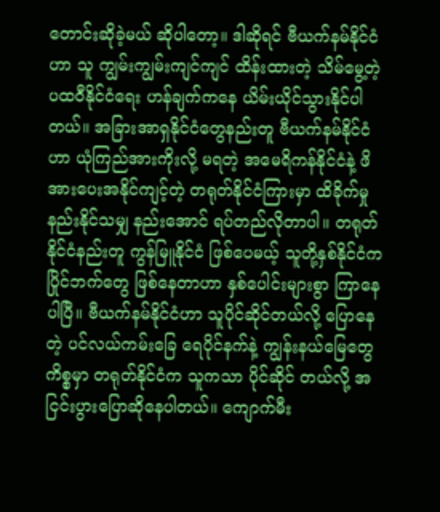တောင်းဆိုခဲ့မယ် ဆိုပါတော့။ ဒါဆိုရင် ဗီယက်နမ်နိုင်ငံဟာ သူ ကျွမ်းကျွမ်းကျင်ကျင် ထိန်းထားတဲ့ သိမ်မွေ့တဲ့ ပထဝီနိုင်ငံရေး ဟန်ချက်ကနေ ယိမ်းယိုင်သွားနိုင်ပါတယ်။ အခြားအာရှနိုင်ငံတွေနည်းတူ ဗီယက်နမ်နိုင်ငံဟာ ယုံကြည်အားကိုးလို့ မရတဲ့ အမေရိကန်နိုင်ငံနဲ့ ဖိအားပေးအနိုင်ကျင့်တဲ့ တရုတ်နိုင်ငံကြားမှာ ထိခိုက်မှုနည်းနိုင်သမျှ နည်းအောင် ရပ်တည်လိုတာပါ။ တရုတ်နိုင်ငံနည်းတူ ကွန်မြူနိုင်ငံ ဖြစ်ပေမယ့် သူတို့နှစ်နိုင်ငံက ပြိုင်ဘက်တွေ ဖြစ်နေတာဟာ နှစ်ပေါင်းများစွာ ကြာနေပါပြီ။ ဗီယက်နမ်နိုင်ငံဟာ သူပိုင်ဆိုင်တယ်လို့ ပြောနေတဲ့ ပင်လယ်ကမ်းခြေ ရေပိုင်နက်နဲ့ ကျွန်းနယ်မြေတွေကိစ္စမှာ တရုတ်နိုင်ငံက သူကသာ ပိုင်ဆိုင် တယ်လို့ အငြင်းပွားပြောဆိုနေပါတယ်။ ကျောက်မီး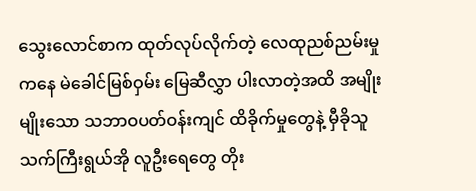သွေးလောင်စာက ထုတ်လုပ်လိုက်တဲ့ လေထုညစ်ညမ်းမှုကနေ မဲခေါင်မြစ်ဝှမ်း မြေဆီလွှာ ပါးလာတဲ့အထိ အမျိုးမျိုးသော သဘာဝပတ်ဝန်းကျင် ထိခိုက်မှုတွေနဲ့ မှီခိုသူ သက်ကြီးရွယ်အို လူဦးရေတွေ တိုး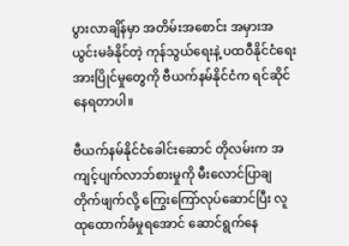ပွားလာချိန်မှာ အတိမ်းအစောင်း အမှားအယွင်းမခံနိုင်တဲ့ ကုန်သွယ်ရေးနဲ့ ပထဝီနိုင်ငံရေး အားပြိုင်မှုတွေကို ဗီယက်နမ်နိုင်ငံက ရင်ဆိုင်နေရတာပါ။

ဗီယက်နမ်နိုင်ငံခေါင်းဆောင် တိုလမ်းက အကျင့်ပျက်လာဘ်စားမှုကို မီးလောင်ပြာချ တိုက်ဖျက်လို့ ကြွေးကြော်လုပ်ဆောင်ပြီး လူထုထောက်ခံမှုရအောင် ဆောင်ရွက်နေ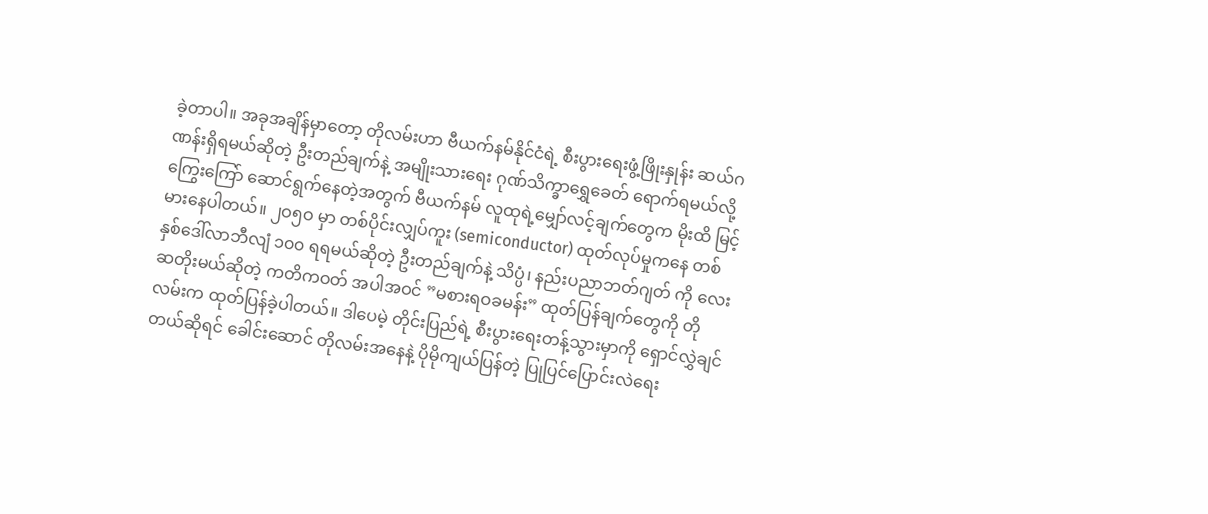ခဲ့တာပါ။ အခုအချိန်မှာတော့ တိုလမ်းဟာ ဗီယက်နမ်နိုင်ငံရဲ့ စီးပွားရေးဖွံ့ဖြိုးနှုန်း ဆယ်ဂဏန်းရှိရမယ်ဆိုတဲ့ ဦးတည်ချက်နဲ့ အမျိုးသားရေး ဂုဏ်သိက္ခာရွှေခေတ် ရောက်ရမယ်လို့ ကြွေးကြော် ဆောင်ရွက်နေတဲ့အတွက် ဗီယက်နမ် လူထုရဲ့မျှော်လင့်ချက်တွေက မိုးထိ မြင့်မားနေပါတယ်။ ၂ဝ၅ဝ မှာ တစ်ပိုင်းလျှပ်ကူး (semiconductor) ထုတ်လုပ်မှုကနေ တစ်နှစ်ဒေါ်လာဘီလျံ ၁၀၀ ရရမယ်ဆိုတဲ့ ဦးတည်ချက်နဲ့ သိပ္ပံ၊ နည်းပညာဘတ်ဂျတ် ကို လေးဆတိုးမယ်ဆိုတဲ့ ကတိကဝတ် အပါအဝင် ”မစားရဝခမန်း” ထုတ်ပြန်ချက်တွေကို တိုလမ်းက ထုတ်ပြန်ခဲ့ပါတယ်။ ဒါပေမဲ့ တိုင်းပြည်ရဲ့ စီးပွားရေးတန့်သွားမှာကို ရှောင်လွှဲချင်တယ်ဆိုရင် ခေါင်းဆောင် တိုလမ်းအနေနဲ့ ပိုမိုကျယ်ပြန်တဲ့ ပြုပြင်ပြောင်းလဲရေး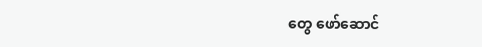တွေ ဖော်ဆောင်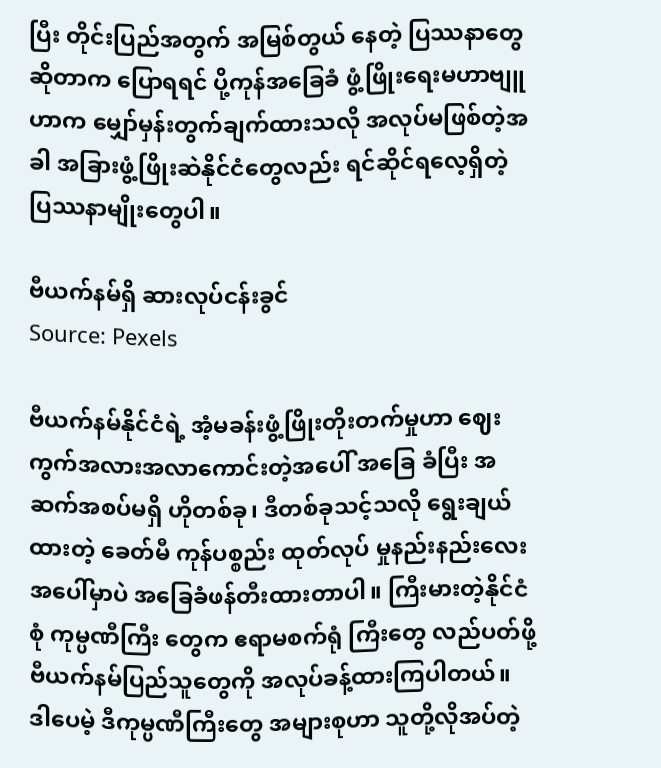ပြီး တိုင်းပြည်အတွက် အမြစ်တွယ် နေတဲ့ ပြဿနာ‌တွေဆိုတာက ပြောရရင် ပို့ကုန်အခြေခံ ဖွံ့ဖြိုးရေးမဟာဗျူဟာက မျှော်မှန်းတွက်ချက်ထားသလို အလုပ်မဖြစ်တဲ့အခါ အခြားဖွံ့ဖြိုးဆဲနိုင်ငံတွေလည်း ရင်ဆိုင်ရလေ့ရှိတဲ့ ပြဿနာမျိုးတွေပါ။

ဗီယက်နမ်ရှိ ဆားလုပ်ငန်းခွင်
Source: Pexels

ဗီယက်နမ်နိုင်ငံရဲ့ အံ့မခန်းဖွံ့ဖြိုးတိုးတက်မှုဟာ ဈေးကွက်အလားအလာကောင်းတဲ့အပေါ် အခြေ ခံပြီး အဆက်အစပ်မရှိ ဟိုတစ်ခု၊ ဒီတစ်ခုသင့်သလို ရွေးချယ်ထားတဲ့ ခေတ်မီ ကုန်ပစ္စည်း ထုတ်လုပ် မှုနည်းနည်းလေးအပေါ်မှာပဲ အခြေခံဖန်တီးထားတာပါ။ ကြီးမားတဲ့နိုင်ငံစုံ ကုမ္ပဏီကြီး တွေက ဧရာမစက်ရုံ ကြီးတွေ လည်ပတ်ဖို့ ဗီယက်နမ်ပြည်သူတွေကို အလုပ်ခန့်ထားကြပါတယ်။ ဒါပေမဲ့ ဒီကုမ္ပဏီကြီးတွေ အများစုဟာ သူတို့လိုအပ်တဲ့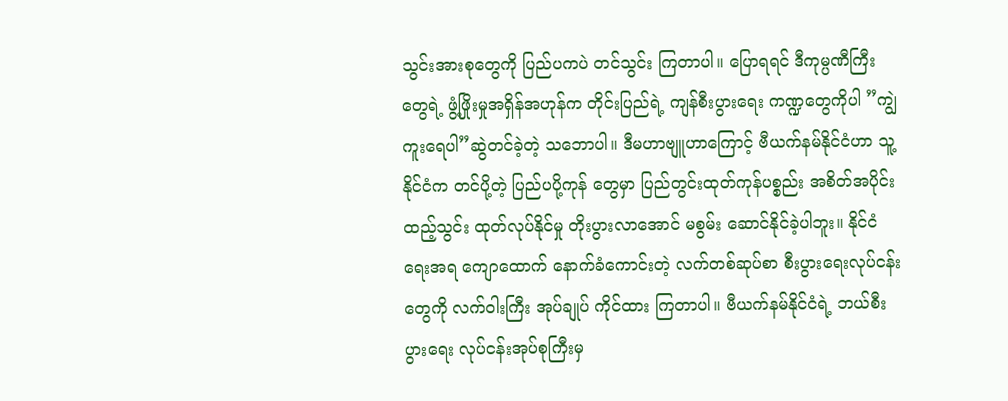သွင်းအားစုတွေကို ပြည်ပကပဲ တင်သွင်း ကြတာပါ။ ပြောရရင် ဒီကုမ္ပဏီကြီး တွေရဲ့ ဖွံ့ဖြိုးမှုအရှိန်အဟုန်က တိုင်းပြည်ရဲ့ ကျန်စီးပွားရေး ကဏ္ဍ‌တွေကိုပါ ”ကျွဲကူးရေပါ”ဆွဲတင်ခဲ့တဲ့ သဘောပါ။ ဒီမဟာဗျူဟာကြောင့် ဗီယက်နမ်နိုင်ငံဟာ သူ့နိုင်ငံက တင်ပို့တဲ့ ပြည်ပပို့ကုန် တွေမှာ ပြည်တွင်းထုတ်ကုန်ပစ္စည်း အစိတ်အပိုင်းထည့်သွင်း ထုတ်လုပ်နိုင်မှု တိုးပွားလာအောင် မစွမ်း ဆောင်နိုင်ခဲ့ပါဘူး။ နိုင်ငံရေးအရ ကျောထောက် နောက်ခံကောင်းတဲ့ လက်တစ်ဆုပ်စာ စီးပွားရေးလုပ်ငန်း တွေကို လက်ဝါးကြီး အုပ်ချုပ် ကိုင်ထား ကြတာပါ။ ဗီယက်နမ်နိုင်ငံရဲ့ ဘယ်စီးပွားရေး လုပ်ငန်းအုပ်စုကြီးမှ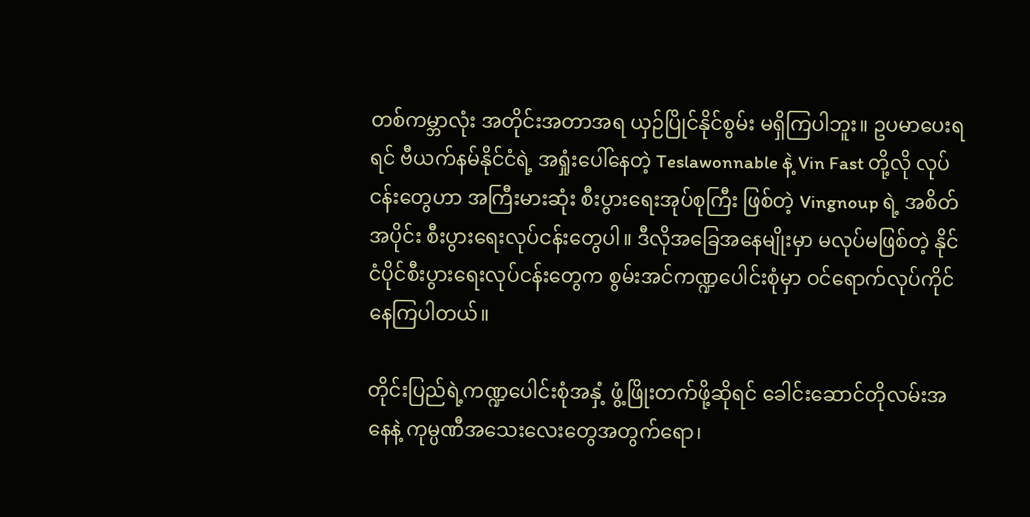တစ်ကမ္ဘာလုံး အတိုင်းအတာအရ ယှဉ်ပြိုင်နိုင်စွမ်း မရှိကြပါဘူး။ ဥပမာပေးရရင် ဗီယက်နမ်နိုင်ငံရဲ့ အရှုံးပေါ်နေတဲ့ Teslawonnable နဲ့ Vin Fast တို့လို လုပ်ငန်းတွေဟာ အကြီးမားဆုံး စီးပွားရေးအုပ်စုကြီး ဖြစ်တဲ့ Vingnoup ရဲ့ အစိတ်အပိုင်း စီးပွားရေးလုပ်ငန်းတွေပါ။ ဒီလိုအခြေအနေမျိုးမှာ မလုပ်မဖြစ်တဲ့ နိုင်ငံပိုင်စီးပွားရေးလုပ်ငန်းတွေက စွမ်းအင်ကဏ္ဍပေါင်းစုံမှာ ဝင်ရောက်လုပ်ကိုင်နေကြပါတယ်။

တိုင်းပြည်ရဲ့ကဏ္ဍပေါင်းစုံအနှံ့ ဖွံ့ဖြိုးတက်ဖို့ဆိုရင် ခေါင်းဆောင်တိုလမ်းအနေနဲ့ ကုမ္ပဏီအသေးလေးတွေအတွက်ရော၊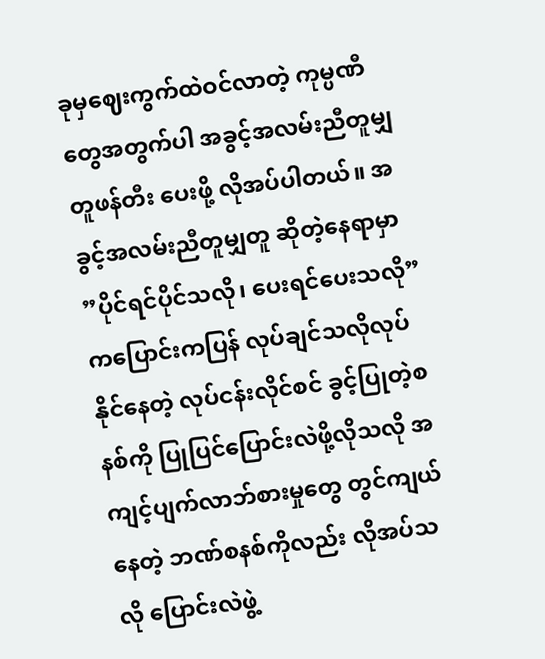ခုမှဈေးကွက်ထဲဝင်လာတဲ့ ကုမ္ပဏီတွေအတွက်ပါ အခွင့်အလမ်းညီတူမျှတူဖန်တီး ပေးဖို့ လိုအပ်ပါတယ်။ အခွင့်အလမ်းညီတူမျှတူ ဆိုတဲ့နေရာမှာ ”ပိုင်ရင်ပိုင်သလို၊ ပေးရင်ပေးသလို” ကပြောင်းကပြန် လုပ်ချင်သလိုလုပ်နိုင်နေတဲ့ လုပ်ငန်းလိုင်စင် ခွင့်ပြုတဲ့စနစ်ကို ပြုပြင်ပြောင်းလဲဖို့လိုသလို အကျင့်ပျက်လာဘ်စားမှုတွေ တွင်ကျယ်နေတဲ့ ဘဏ်စနစ်ကိုလည်း လိုအပ်သလို ပြောင်းလဲဖွဲ့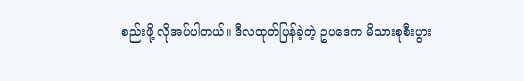စည်းဖို့ လိုအပ်ပါတယ်။ ဒီလထုတ်ပြန်ခဲ့တဲ့ ဥပဒေက မိသားစုစီးပွား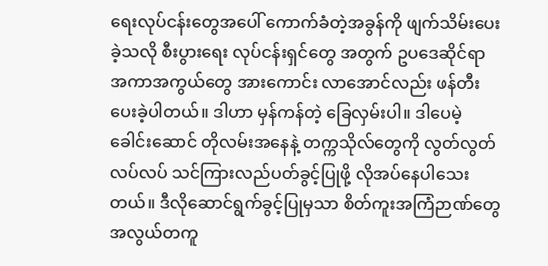ရေးလုပ်ငန်းတွေအပေါ် ကောက်ခံတဲ့အခွန်ကို ဖျက်သိမ်းပေးခဲ့သလို စီးပွားရေး လုပ်ငန်းရှင်တွေ အတွက် ဥပ‌ဒေဆိုင်ရာ အကာအကွယ်တွေ အားကောင်း လာအောင်လည်း ဖန်တီးပေးခဲ့ပါတယ်။ ဒါဟာ မှန်ကန်တဲ့ ခြေလှမ်းပါ။ ဒါပေမဲ့ ခေါင်းဆောင် တိုလမ်းအနေနဲ့ တက္ကသိုလ်တွေကို လွတ်လွတ်လပ်လပ် သင်ကြားလည်ပတ်ခွင့်ပြုဖို့ လိုအပ်နေပါသေး တယ်။ ဒီလိုဆောင်ရွက်ခွင့်ပြုမှသာ စိတ်ကူးအကြံဉာဏ်တွေ အလွယ်တကူ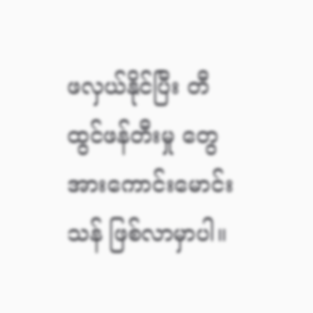ဖလှယ်နိုင်ပြီး တီထွင်ဖန်တီးမှု တွေ အားကောင်းမောင်းသန် ဖြစ်လာမှာပါ။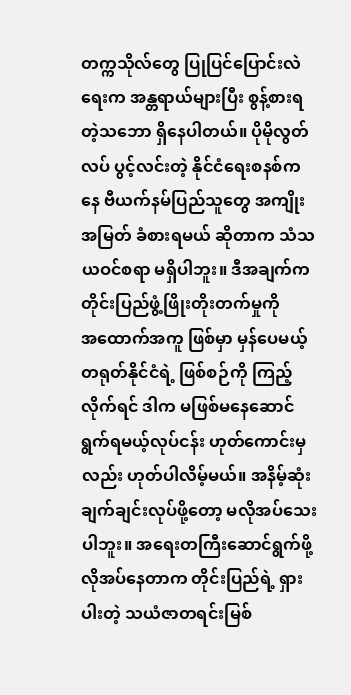တက္ကသိုလ်တွေ ပြုပြင်ပြောင်းလဲရေးက အန္တရာယ်များပြီး စွန့်စားရတဲ့သဘော ရှိနေပါတယ်။ ပိုမိုလွတ်လပ် ပွင့်လင်းတဲ့ နိုင်ငံရေးစနစ်ကနေ ဗီယက်နမ်ပြည်သူတွေ အကျိုးအမြတ် ခံစားရမယ် ဆိုတာက သံသယဝင်စရာ မရှိပါဘူး။ ဒီအချက်က တိုင်းပြည်ဖွံ့ဖြိုးတိုးတက်မှုကို အ‌ထောက်အကူ ဖြစ်မှာ မှန်ပေမယ့် တရုတ်နိုင်ငံရဲ့ ဖြစ်စဉ်ကို ကြည့်လိုက်ရင် ဒါက မဖြစ်မနေဆောင်ရွက်ရမယ့်လုပ်ငန်း ဟုတ်ကောင်းမှလည်း ဟုတ်ပါလိမ့်မယ်။ အနိမ့်ဆုံး ချက်ချင်းလုပ်ဖို့တော့ မလိုအပ်သေးပါဘူး။ အရေးတကြီးဆောင်ရွက်ဖို့ လိုအပ်နေတာက တိုင်းပြည်ရဲ့ ရှားပါးတဲ့ သယံဇာတရင်းမြစ်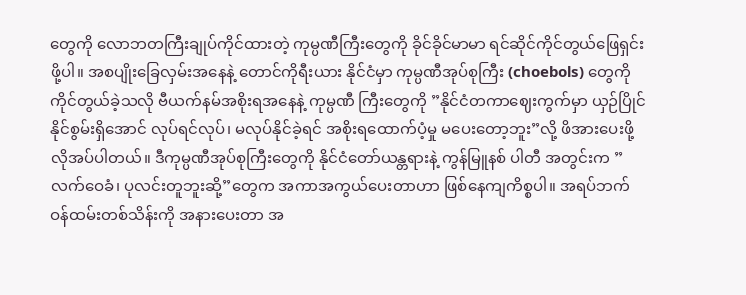တွေကို လောဘတကြီးချုပ်ကိုင်ထားတဲ့ ကုမ္ပဏီကြီးတွေကို ခိုင်ခိုင်မာမာ ရင်ဆိုင်ကိုင်တွယ်ဖြေရှင်းဖို့ပါ။ အစပျိုးခြေလှမ်းအနေနဲ့ တောင်ကိုရီးယား နိုင်ငံမှာ ကုမ္ပဏီအုပ်စုကြီး (choebols) တွေကို ကိုင်တွယ်ခဲ့သလို ဗီယက်နမ်အစိုးရအနေနဲ့ ကုမ္ပဏီ ကြီးတွေကို ”နိုင်ငံတကာဈေးကွက်မှာ ယှဉ်ပြိုင်နိုင်စွမ်းရှိအောင် လုပ်ရင်လုပ်၊ မလုပ်နိုင်ခဲ့ရင် အစိုးရထောက်ပံ့မှု မပေးတော့ဘူး”လို့ ဖိအားပေးဖို့ လိုအပ်ပါတယ်။ ဒီကုမ္ပဏီအုပ်စုကြီးတွေကို နိုင်ငံတော်ယန္တရားနဲ့ ကွန်မြူနစ် ပါတီ အတွင်းက ”လက်‌ဝေခံ၊ ပုလင်းတူဘူးဆို့”တွေက အကာအကွယ်ပေးတာဟာ ဖြစ်နေကျကိစ္စပါ။ အရပ်ဘက်ဝန်ထမ်းတစ်သိန်းကို အနားပေးတာ အ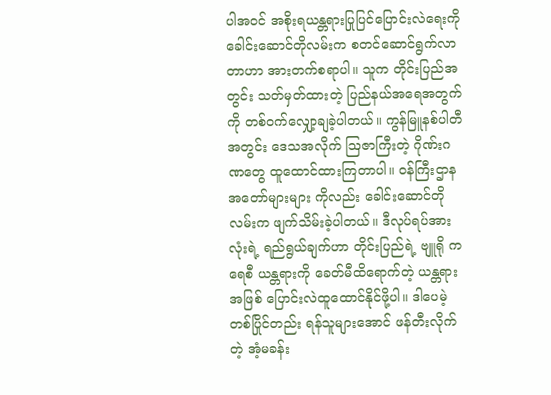ပါအဝင် အစိုးရယန္တရားပြုပြင်ပြောင်းလဲရေးကို ခေါင်းဆောင်တိုလမ်းက စတင်ဆောင်ရွက်လာတာဟာ အားတက်စရာပါ။ သူက တိုင်းပြည်အတွင်း သတ်မှတ်ထားတဲ့ ပြည်နယ်အရေအတွက်ကို တစ်ဝက်လျှော့ချခဲ့ပါတယ်။ ကွန်မြူနစ်ပါတီအတွင်း ဒေသအလိုက် ဩဇာကြီးတဲ့ ဂိုဏ်းဂဏတွေ ထူထောင်ထားကြတာပါ။ ဝန်ကြီးဌာန အတော်များများ ကိုလည်း ခေါင်းဆောင်တိုလမ်းက ဖျက်သိမ်းခဲ့ပါတယ်။ ဒီလုပ်ရပ်အားလုံးရဲ့ ရည်ရွယ်ချက်ဟာ တိုင်းပြည်ရဲ့ ဗျူရို ကရေစီ ယန္တရားကို ခေတ်မီထိရောက်တဲ့ ယန္တရားအဖြစ် ပြောင်းလဲထူထောင်နိုင်ဖို့ပါ။ ဒါပေမဲ့ တစ်ပြိုင်တည်း ရန်သူများအောင် ဖန်တီးလိုက်တဲ့ အံ့မခန်း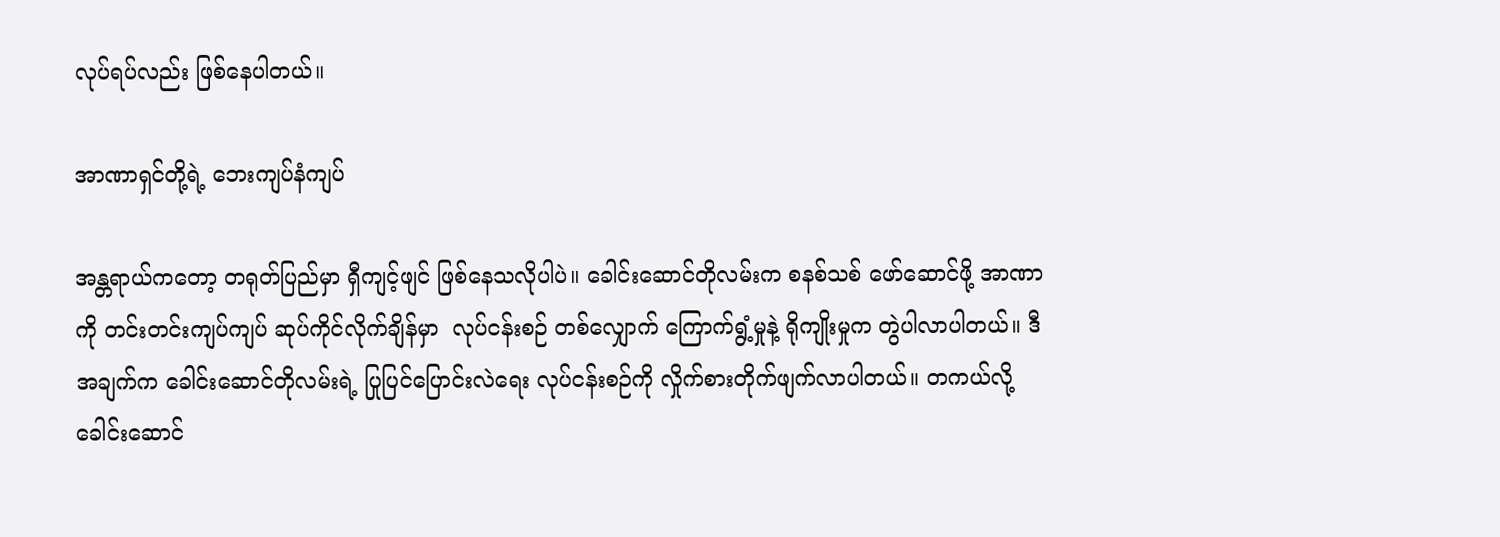လုပ်ရပ်လည်း ဖြစ်နေပါတယ်။

အာဏာရှင်တို့ရဲ့ ဘေးကျပ်နံကျပ်

အန္တရာယ်ကတော့ တရုတ်ပြည်မှာ ရှီကျင့်ဖျင် ဖြစ်နေသလိုပါပဲ။ ခေါင်းဆောင်တိုလမ်းက စနစ်သစ် ဖော်ဆောင်ဖို့ အာဏာကို တင်းတင်းကျပ်ကျပ် ဆုပ်ကိုင်လိုက်ချိန်မှာ  လုပ်ငန်းစဉ် တစ်လျှောက် ကြောက်ရွံ့မှုနဲ့ ရိုကျိုးမှုက တွဲပါလာပါတယ်။ ဒီအချက်က ခေါင်းဆောင်တိုလမ်းရဲ့ ပြုပြင်ပြောင်းလဲရေး လုပ်ငန်းစဉ်ကို လှိုက်စားတိုက်ဖျက်လာပါတယ်။ တကယ်လို့ ခေါင်းဆောင်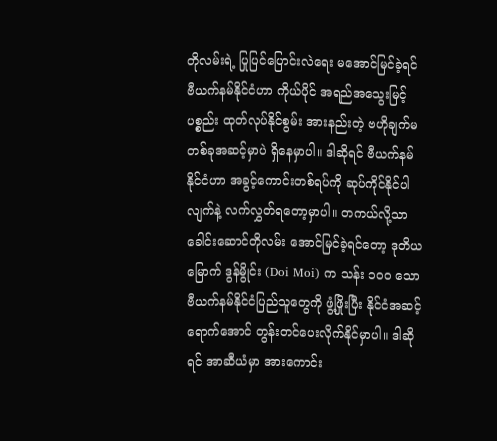တိုလမ်းရဲ့ ပြုပြင်ပြောင်းလဲရေး မအောင်မြင်ခဲ့ရင် ဗီယက်နမ်နိုင်ငံဟာ ကိုယ်ပိုင် အရည်အသွေးမြင့် ပစ္စည်း ထုတ်လုပ်နိုင်စွမ်း အားနည်းတဲ့ ဗဟိုချက်မတစ်ခုအဆင့်မှာပဲ ရှိနေမှာပါ။ ဒါဆိုရင် ဗီယက်နမ် နိုင်ငံဟာ အခွင့်ကောင်းတစ်ရပ်ကို ဆုပ်ကိုင်နိုင်ပါလျက်နဲ့ လက်လွှတ်ရတော့မှာပါ။ တကယ်လို့သာ ခေါင်းဆောင်တိုလမ်း အောင်မြင်ခဲ့ရင်တော့ ဒုတိယမြောက် ဒွန်မွိုင်း (Doi Moi) က သန်း ၁၀၀ သော ဗီယက်နမ်နိုင်ငံပြည်သူတွေကို ဖွံ့ဖြိုးပြီး နိုင်ငံအဆင့်ရောက်အောင် တွန်းတင်ပေးလိုက်နိုင်မှာပါ။ ဒါဆိုရင် အာဆီယံမှာ အားကောင်း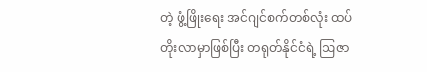တဲ့ ဖွံ့ဖြိုးရေး အင်ဂျင်စက်တစ်လုံး ထပ်တိုးလာမှာဖြစ်ပြီး တရုတ်နိုင်ငံရဲ့ ဩဇာ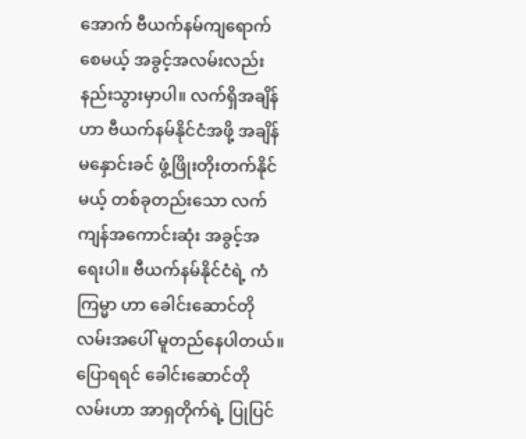အောက် ဗီယက်နမ်ကျရောက်စေမယ့် အခွင့်အလမ်းလည်း နည်းသွားမှာပါ။ လက်ရှိအချိန်ဟာ ဗီယက်နမ်နိုင်ငံအဖို့ အချိန်မနှောင်းခင် ဖွံ့ဖြိုးတိုးတက်နိုင်မယ့် တစ်ခုတည်းသော လက်ကျန်အကောင်းဆုံး အခွင့်အရေးပါ။ ဗီယက်နမ်နိုင်ငံရဲ့ ကံကြမ္မာ ဟာ ခေါင်းဆောင်တိုလမ်းအပေါ် မူတည်နေပါတယ်။ ပြောရရင် ခေါင်းဆောင်တိုလမ်းဟာ အာရှတိုက်ရဲ့ ပြုပြင်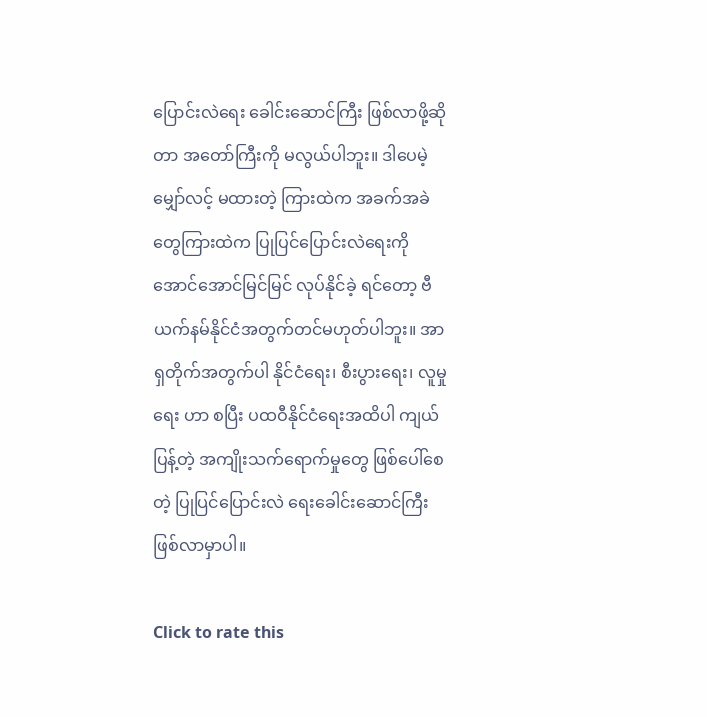ပြောင်းလဲရေး ခေါင်းဆောင်ကြီး ဖြစ်လာဖို့ဆိုတာ အတော်ကြီးကို မလွယ်ပါဘူး။ ဒါပေမဲ့ မျှော်လင့် မထားတဲ့ ကြားထဲက အခက်အခဲတွေကြားထဲက ပြုပြင်ပြောင်းလဲရေးကို အောင်အောင်မြင်မြင် လုပ်နိုင်ခဲ့ ရင်တော့ ဗီယက်နမ်နိုင်ငံအတွက်တင်မဟုတ်ပါဘူး။ အာရှတိုက်အတွက်ပါ နိုင်ငံရေး၊ စီးပွားရေး၊ လူမှုရေး ဟာ စပြီး ပထဝီနိုင်ငံရေးအထိပါ ကျယ်ပြန့်တဲ့ အကျိုးသက်ရောက်မှုတွေ ဖြစ်ပေါ်စေတဲ့ ပြုပြင်ပြောင်းလဲ ရေးခေါင်းဆောင်ကြီး ဖြစ်လာမှာပါ။

Click to rate this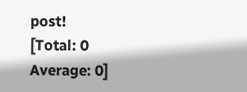post!
[Total: 0 Average: 0]